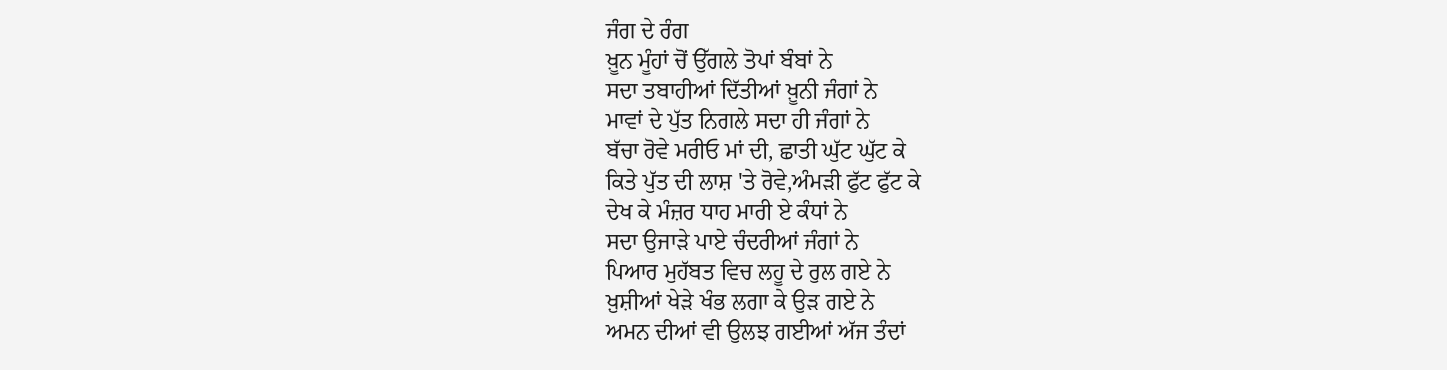ਜੰਗ ਦੇ ਰੰਗ
ਖ਼ੂਨ ਮੂੰਹਾਂ ਚੋਂ ਉੱਗਲੇ ਤੋਪਾਂ ਬੰਬਾਂ ਨੇ
ਸਦਾ ਤਬਾਹੀਆਂ ਦਿੱਤੀਆਂ ਖ਼ੂਨੀ ਜੰਗਾਂ ਨੇ
ਮਾਵਾਂ ਦੇ ਪੁੱਤ ਨਿਗਲੇ ਸਦਾ ਹੀ ਜੰਗਾਂ ਨੇ
ਬੱਚਾ ਰੋਵੇ ਮਰੀਓ ਮਾਂ ਦੀ, ਛਾਤੀ ਘੁੱਟ ਘੁੱਟ ਕੇ
ਕਿਤੇ ਪੁੱਤ ਦੀ ਲਾਸ਼ 'ਤੇ ਰੋਵੇ,ਅੰਮੜੀ ਫੁੱਟ ਫੁੱਟ ਕੇ
ਦੇਖ ਕੇ ਮੰਜ਼ਰ ਧਾਹ ਮਾਰੀ ਏ ਕੰਧਾਂ ਨੇ
ਸਦਾ ਉਜਾੜੇ ਪਾਏ ਚੰਦਰੀਆਂ ਜੰਗਾਂ ਨੇ
ਪਿਆਰ ਮੁਹੱਬਤ ਵਿਚ ਲਹੂ ਦੇ ਰੁਲ ਗਏ ਨੇ
ਖ਼ੁਸ਼ੀਆਂ ਖੇੜੇ ਖੰਭ ਲਗਾ ਕੇ ਉੜ ਗਏ ਨੇ
ਅਮਨ ਦੀਆਂ ਵੀ ਉਲਝ ਗਈਆਂ ਅੱਜ ਤੰਦਾਂ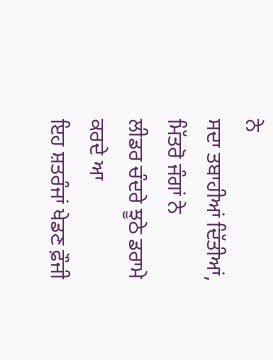ਨੇ
ਸਦਾ ਤਬਾਹੀਆਂ ਦਿੱਤੀਆਂ, ਮਿੱਤਰੋ ਜੰਗਾਂ ਨੇ
ਲੀਡਰ ਚੰਦਰੇ ਝੂਠੇ ਡਰਾਮੇ ਕਰਦੇ ਆ
ਇਹ ਸ਼ਤਰੰਜਾਂ ਖੇਡਣ ਫ਼ੌਜੀ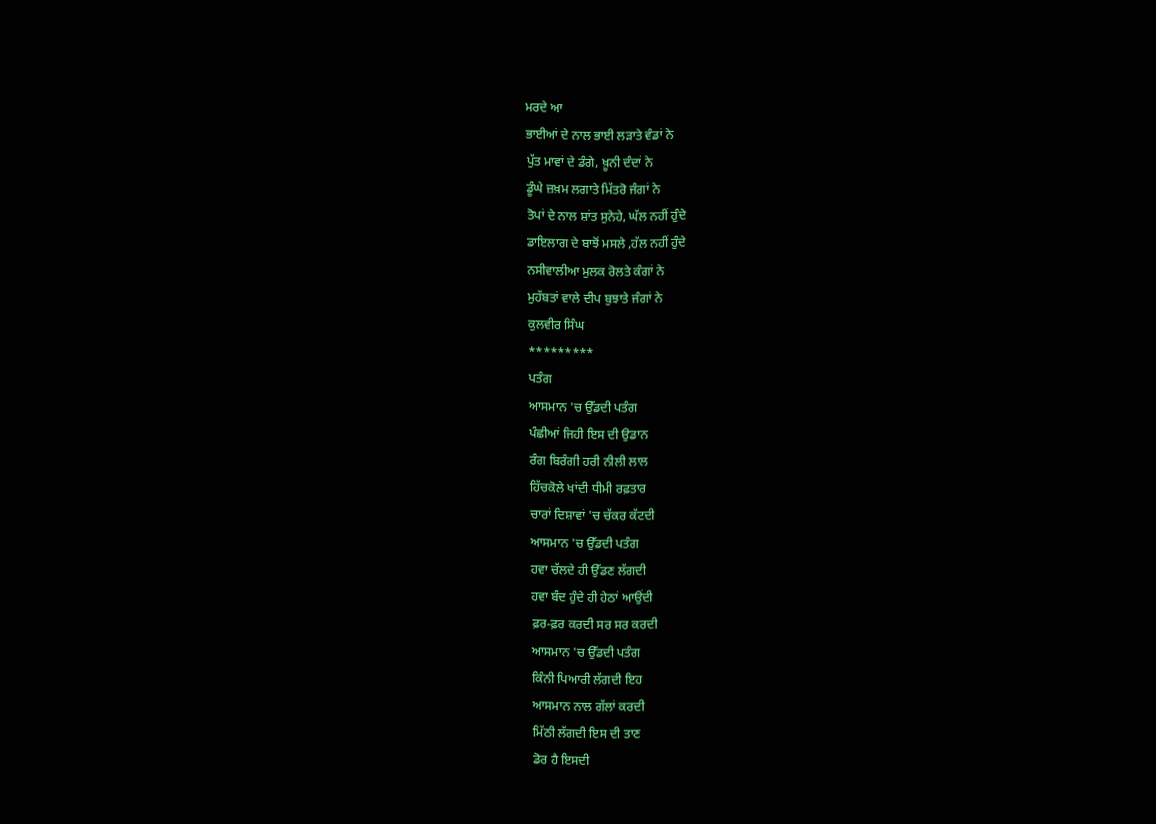ਮਰਦੇ ਆ
ਭਾਈਆਂ ਦੇ ਨਾਲ ਭਾਈ ਲੜਾਤੇ ਵੰਡਾਂ ਨੇ
ਪੁੱਤ ਮਾਵਾਂ ਦੇ ਡੰਗੇ, ਖ਼ੂਨੀ ਦੰਦਾਂ ਨੇ
ਡੂੰਘੇ ਜ਼ਖ਼ਮ ਲਗਾਤੇ ਮਿੱਤਰੋ ਜੰਗਾਂ ਨੇ
ਤੋਪਾਂ ਦੇ ਨਾਲ ਸ਼ਾਂਤ ਸੁਨੇਹੇ, ਘੱਲ ਨਹੀਂ ਹੁੰਦੇ
ਡਾਇਲਾਗ ਦੇ ਬਾਝੋਂ ਮਸਲੇ ,ਹੱਲ ਨਹੀਂ ਹੁੰਦੇ
ਨਸੀਵਾਲੀਆ ਮੁਲਕ ਰੋਲਤੇ ਕੰਗਾਂ ਨੇ
ਮੁਹੱਬਤਾਂ ਵਾਲੇ ਦੀਪ ਬੁਝਾਤੇ ਜੰਗਾਂ ਨੇ
ਕੁਲਵੀਰ ਸਿੰਘ
*********
ਪਤੰਗ
ਆਸਮਾਨ 'ਚ ਉੱਡਦੀ ਪਤੰਗ
ਪੰਛੀਆਂ ਜਿਹੀ ਇਸ ਦੀ ਉਡਾਨ
ਰੰਗ ਬਿਰੰਗੀ ਹਰੀ ਨੀਲੀ ਲਾਲ
ਹਿੱਚਕੋਲੇ ਖਾਂਦੀ ਧੀਮੀ ਰਫ਼ਤਾਰ
ਚਾਰਾਂ ਦਿਸ਼ਾਵਾਂ 'ਚ ਚੱਕਰ ਕੱਟਦੀ
ਆਸਮਾਨ 'ਚ ਉੱਡਦੀ ਪਤੰਗ
ਹਵਾ ਚੱਲਦੇ ਹੀ ਉੱਡਣ ਲੱਗਦੀ
ਹਵਾ ਬੰਦ ਹੁੰਦੇ ਹੀ ਹੇਠਾਂ ਆਉਂਦੀ
ਫ਼ਰ-ਫ਼ਰ ਕਰਦੀ ਸਰ ਸਰ ਕਰਦੀ
ਆਸਮਾਨ 'ਚ ਉੱਡਦੀ ਪਤੰਗ
ਕਿੰਨੀ ਪਿਆਰੀ ਲੱਗਦੀ ਇਹ
ਆਸਮਾਨ ਨਾਲ ਗੱਲਾਂ ਕਰਦੀ
ਮਿੱਠੀ ਲੱਗਦੀ ਇਸ ਦੀ ਤਾਣ
ਡੋਰ ਹੈ ਇਸਦੀ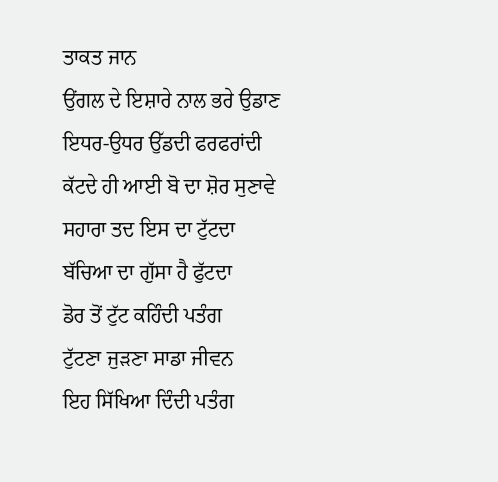ਤਾਕਤ ਜਾਨ
ਉਂਗਲ ਦੇ ਇਸ਼ਾਰੇ ਨਾਲ ਭਰੇ ਉਡਾਣ
ਇਧਰ-ਉਧਰ ਉੱਡਦੀ ਫਰਫਰਾਂਦੀ
ਕੱਟਦੇ ਹੀ ਆਈ ਬੋ ਦਾ ਸ਼ੋਰ ਸੁਣਾਵੇ
ਸਹਾਰਾ ਤਦ ਇਸ ਦਾ ਟੁੱਟਦਾ
ਬੱਚਿਆ ਦਾ ਗੁੱਸਾ ਹੈ ਫੁੱਟਦਾ
ਡੋਰ ਤੋਂ ਟੁੱਟ ਕਹਿੰਦੀ ਪਤੰਗ
ਟੁੱਟਣਾ ਜੁੜਣਾ ਸਾਡਾ ਜੀਵਨ
ਇਹ ਸਿੱਖਿਆ ਦਿੰਦੀ ਪਤੰਗ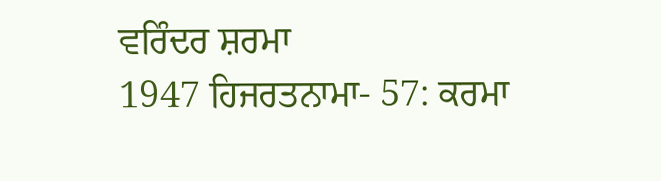ਵਰਿੰਦਰ ਸ਼ਰਮਾ
1947 ਹਿਜਰਤਨਾਮਾ- 57: ਕਰਮਾ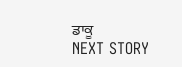ਡਾਕੂ
NEXT STORY